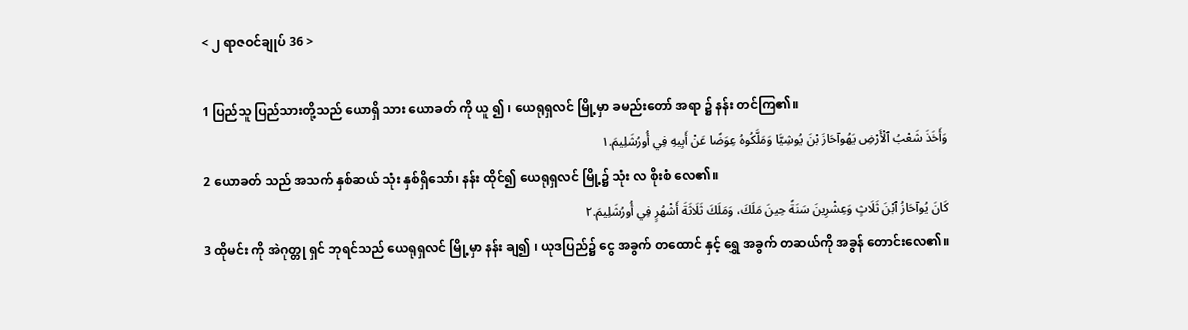< ၂ ရာဇဝင်ချုပ် 36 >

1 ပြည်သူ ပြည်သားတို့သည် ယောရှိ သား ယောခတ် ကို ယူ ၍ ၊ ယေရုရှလင် မြို့မှာ ခမည်းတော် အရာ ၌ နန်း တင်ကြ၏။
وَأَخَذَ شَعْبُ ٱلْأَرْضِ يَهُوآحَازَ بْنَ يُوشِيَّا وَمَلَّكُوهُ عِوَضًا عَنْ أَبِيهِ فِي أُورُشَلِيمَ.١
2 ယောခတ် သည် အသက် နှစ်ဆယ် သုံး နှစ်ရှိသော်၊ နန်း ထိုင်၍ ယေရုရှလင် မြို့၌ သုံး လ စိုးစံ လေ၏။
كَانَ يُوآحَازُ ٱبْنَ ثَلَاثٍ وَعِشْرِينَ سَنَةً حِينَ مَلَكَ، وَمَلَكَ ثَلَاثَةَ أَشْهُرٍ فِي أُورُشَلِيمَ.٢
3 ထိုမင်း ကို အဲဂုတ္တု ရှင် ဘုရင်သည် ယေရုရှလင် မြို့မှာ နန်း ချ၍ ၊ ယုဒပြည်၌ ငွေ အခွက် တထောင် နှင့် ရွှေ အခွက် တဆယ်ကို အခွန် တောင်းလေ၏။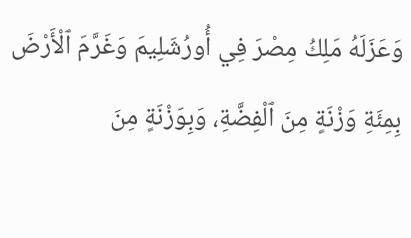وَعَزَلَهُ مَلِكُ مِصْرَ فِي أُورُشَلِيمَ وَغَرَّمَ ٱلْأَرْضَ بِمِئَةِ وَزْنَةٍ مِنَ ٱلْفِضَّةِ، وَبِوَزْنَةٍ مِنَ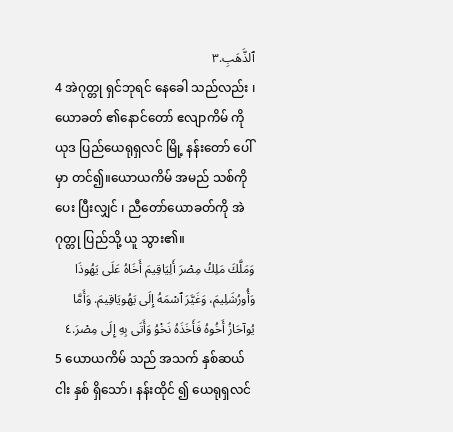ٱلذَّهَبِ.٣
4 အဲဂုတ္တု ရှင်ဘုရင် နေခေါ သည်လည်း ၊ ယောခတ် ၏နောင်တော် ဧလျာကိမ် ကို ယုဒ ပြည်ယေရုရှလင် မြို့ နန်းတော် ပေါ်မှာ တင်၍။ယောယကိမ် အမည် သစ်ကိုပေး ပြီးလျှင် ၊ ညီတော်ယောခတ်ကို အဲဂုတ္တု ပြည်သို့ ယူ သွား၏။
وَمَلَّكَ مَلِكُ مِصْرَ أَلِيَاقِيمَ أَخَاهُ عَلَى يَهُوذَا وَأُورُشَلِيمَ، وَغَيَّرَ ٱسْمَهُ إِلَى يَهُويَاقِيمَ. وَأَمَّا يُوآحَازُ أَخُوهُ فَأَخَذَهُ نَخْوُ وَأَتَى بِهِ إِلَى مِصْرَ.٤
5 ယောယကိမ် သည် အသက် နှစ်ဆယ် ငါး နှစ် ရှိသော်၊ နန်းထိုင် ၍ ယေရုရှလင်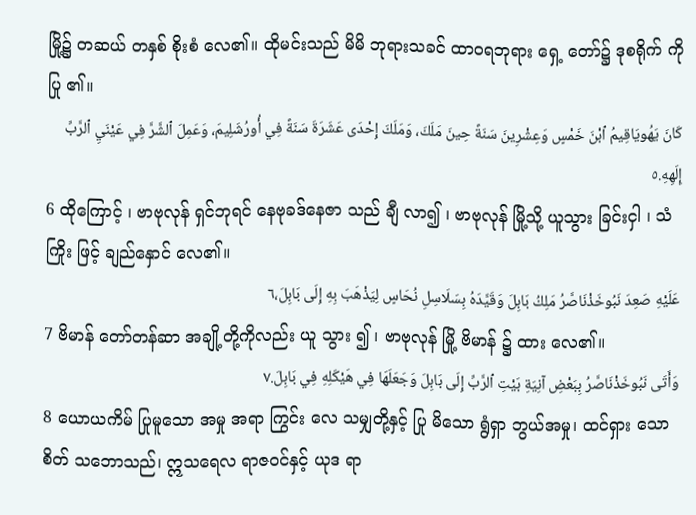မြို့၌ တဆယ် တနှစ် စိုးစံ လေ၏။ ထိုမင်းသည် မိမိ ဘုရားသခင် ထာဝရဘုရား ရှေ့ တော်၌ ဒုစရိုက် ကိုပြု ၏။
كَانَ يَهُويَاقِيمُ ٱبْنَ خَمْسٍ وَعِشْرِينَ سَنَةً حِينَ مَلَكَ، وَمَلَكَ إِحْدَى عَشَرَةَ سَنَةً فِي أُورُشَلِيمَ، وَعَمِلَ ٱلشَّرَّ فِي عَيْنَيِ ٱلرَّبِّ إِلَهِهِ.٥
6 ထိုကြောင့် ၊ ဗာဗုလုန် ရှင်ဘုရင် နေဗုခဒ်နေဇာ သည် ချီ လာ၍ ၊ ဗာဗုလုန် မြို့သို့ ယူသွား ခြင်းငှါ ၊ သံကြိုး ဖြင့် ချည်နှောင် လေ၏။
عَلَيْهِ صَعِدَ نَبُوخَذْنَاصَّرُ مَلِكُ بَابِلَ وَقَيَّدَهُ بِسَلَاسِلِ نُحَاسٍ لِيَذْهَبَ بِهِ إِلَى بَابِلَ،٦
7 ဗိမာန် တော်တန်ဆာ အချို့တို့ကိုလည်း ယူ သွား ၍ ၊ ဗာဗုလုန် မြို့ ဗိမာန် ၌ ထား လေ၏။
وَأَتَى نَبُوخَذْنَاصَّرُ بِبَعْضِ آنِيَةِ بَيْتِ ٱلرَّبِّ إِلَى بَابِلَ وَجَعَلَهَا فِي هَيْكَلِهِ فِي بَابِلَ.٧
8 ယောယကိမ် ပြုမူသော အမှု အရာ ကြွင်း လေ သမျှတို့နှင့် ပြု မိသော ရွံရှာ ဘွယ်အမှု၊ ထင်ရှား သောစိတ် သဘောသည်၊ ဣသရေလ ရာဇဝင်နှင့် ယုဒ ရာ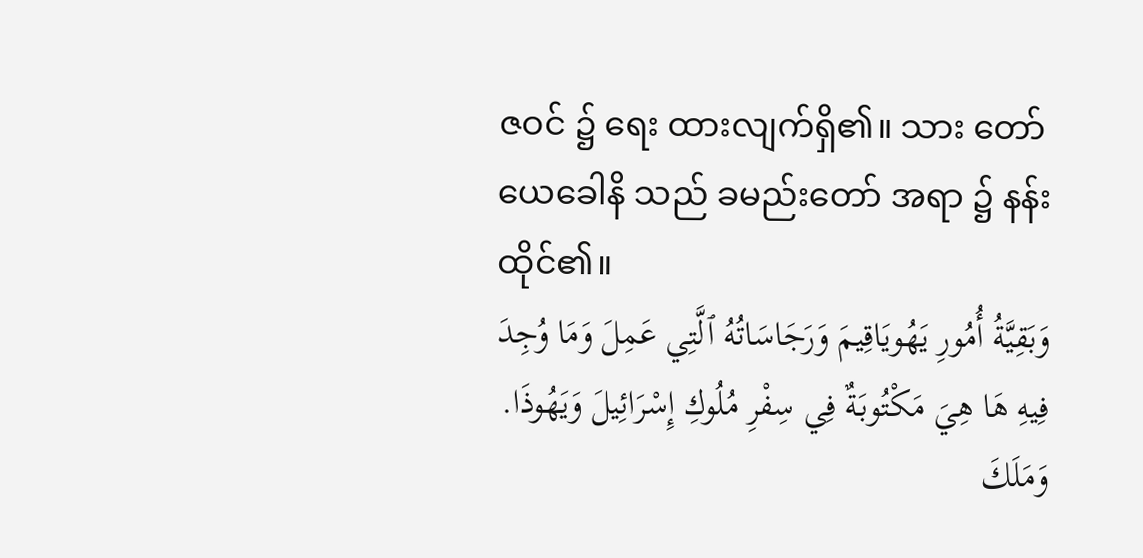ဇဝင် ၌ ရေး ထားလျက်ရှိ၏။ သား တော်ယေခေါနိ သည် ခမည်းတော် အရာ ၌ နန်း ထိုင်၏။
وَبَقِيَّةُ أُمُورِ يَهُويَاقِيمَ وَرَجَاسَاتُهُ ٱلَّتِي عَمِلَ وَمَا وُجِدَ فِيهِ هَا هِيَ مَكْتُوبَةٌ فِي سِفْرِ مُلُوكِ إِسْرَائِيلَ وَيَهُوذَا. وَمَلَكَ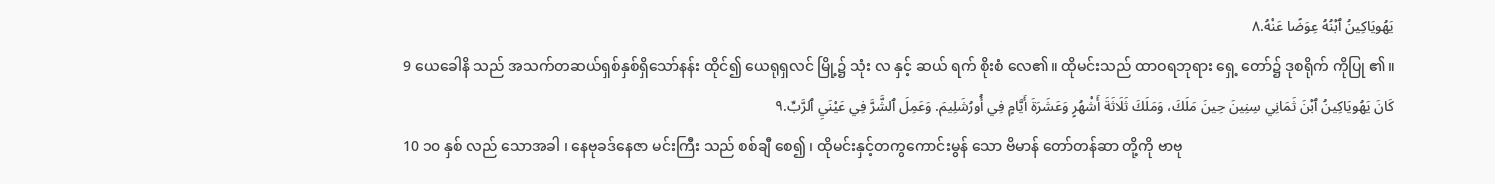يَهُويَاكِينُ ٱبْنُهُ عِوَضًا عَنْهُ.٨
9 ယေခေါနိ သည် အသက်တဆယ်ရှစ်နှစ်ရှိသော်နန်း ထိုင်၍ ယေရုရှလင် မြို့၌ သုံး လ နှင့် ဆယ် ရက် စိုးစံ လေ၏။ ထိုမင်းသည် ထာဝရဘုရား ရှေ့ တော်၌ ဒုစရိုက် ကိုပြု ၏။
كَانَ يَهُويَاكِينُ ٱبْنَ ثَمَانِي سِنِينَ حِينَ مَلَكَ، وَمَلَكَ ثَلَاثَةَ أَشْهُرٍ وَعَشَرَةَ أَيَّامٍ فِي أُورُشَلِيمَ. وَعَمِلَ ٱلشَّرَّ فِي عَيْنَيِ ٱلرَّبِّ.٩
10 ၁၀ နှစ် လည် သောအခါ ၊ နေဗုခဒ်နေဇာ မင်းကြီး သည် စစ်ချီ စေ၍ ၊ ထိုမင်းနှင့်တကွကောင်းမွန် သော ဗိမာန် တော်တန်ဆာ တို့ကို ဗာဗု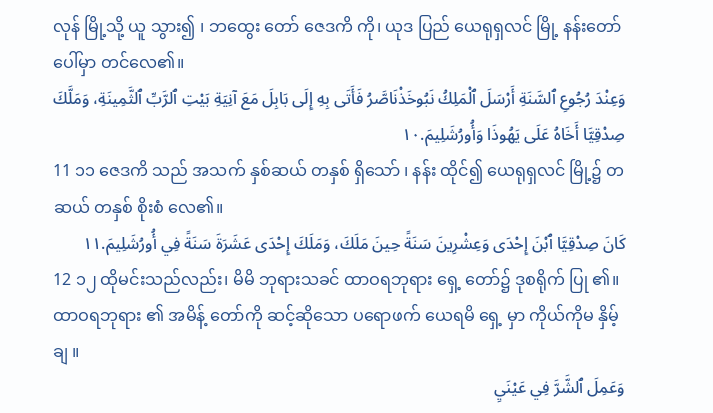လုန် မြို့သို့ ယူ သွား၍ ၊ ဘထွေး တော် ဇေဒကိ ကို၊ ယုဒ ပြည် ယေရုရှလင် မြို့ နန်းတော် ပေါ်မှာ တင်လေ၏။
وَعِنْدَ رُجُوعِ ٱلسَّنَةِ أَرْسَلَ ٱلْمَلِكُ نَبُوخَذْنَاصَّرُ فَأَتَى بِهِ إِلَى بَابِلَ مَعَ آنِيَةِ بَيْتِ ٱلرَّبِّ ٱلثَّمِينَةِ، وَمَلَّكَ صِدْقِيَّا أَخَاهُ عَلَى يَهُوذَا وَأُورُشَلِيمَ.١٠
11 ၁၁ ဇေဒကိ သည် အသက် နှစ်ဆယ် တနှစ် ရှိသော် ၊ နန်း ထိုင်၍ ယေရုရှလင် မြို့၌ တဆယ် တနှစ် စိုးစံ လေ၏။
كَانَ صِدْقِيَّا ٱبْنَ إِحْدَى وَعِشْرِينَ سَنَةً حِينَ مَلَكَ، وَمَلَكَ إِحْدَى عَشَرَةَ سَنَةً فِي أُورُشَلِيمَ.١١
12 ၁၂ ထိုမင်းသည်လည်း၊ မိမိ ဘုရားသခင် ထာဝရဘုရား ရှေ့ တော်၌ ဒုစရိုက် ပြု ၏။ ထာဝရဘုရား ၏ အမိန့် တော်ကို ဆင့်ဆိုသော ပရောဖက် ယေရမိ ရှေ့ မှာ ကိုယ်ကိုမ နှိမ့်ချ ။
وَعَمِلَ ٱلشَّرَّ فِي عَيْنَيِ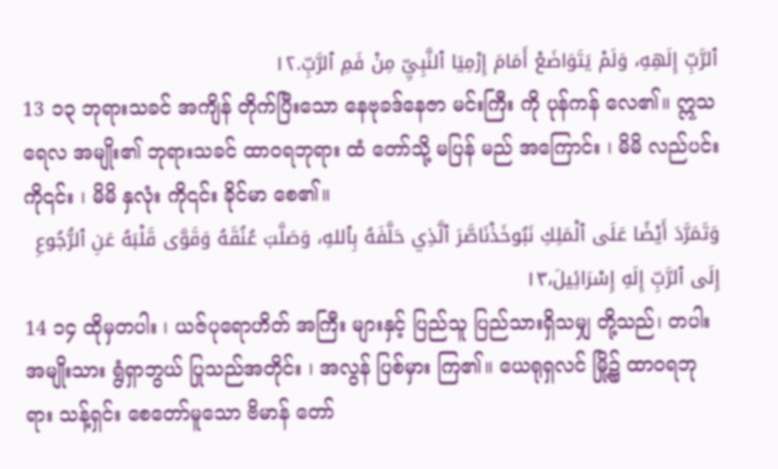ٱلرَّبِّ إِلَهِهِ، وَلَمْ يَتَوَاضَعْ أَمَامَ إِرْمِيَا ٱلنَّبِيِّ مِنْ فَمِ ٱلرَّبِّ.١٢
13 ၁၃ ဘုရားသခင် အကျိန် တိုက်ပြီးသော နေဗုခဒ်နေဇာ မင်းကြီး ကို ပုန်ကန် လေ၏။ ဣသရေလ အမျိုး၏ ဘုရားသခင် ထာဝရဘုရား ထံ တော်သို့ မပြန် မည် အကြောင်း ၊ မိမိ လည်ပင်း ကို၎င်း ၊ မိမိ နှလုံး ကို၎င်း ခိုင်မာ စေ၏။
وَتَمَرَّدَ أَيْضًا عَلَى ٱلْمَلِكِ نَبُوخَذْنَاصَّرَ ٱلَّذِي حَلَّفَهُ بِٱللهِ، وَصَلَّبَ عُنُقَهُ وَقَوَّى قَلْبَهُ عَنِ ٱلرُّجُوعِ إِلَى ٱلرَّبِّ إِلَهِ إِسْرَائِيلَ،١٣
14 ၁၄ ထိုမှတပါး ၊ ယဇ်ပုရောဟိတ် အကြီး များနှင့် ပြည်သူ ပြည်သားရှိသမျှ တို့သည်၊ တပါးအမျိုးသား ရွံရှာဘွယ် ပြုသည်အတိုင်း ၊ အလွန် ပြစ်မှား ကြ၏။ ယေရုရှလင် မြို့၌ ထာဝရဘုရား သန့်ရှင်း စေတော်မူသော ဗိမာန် တော်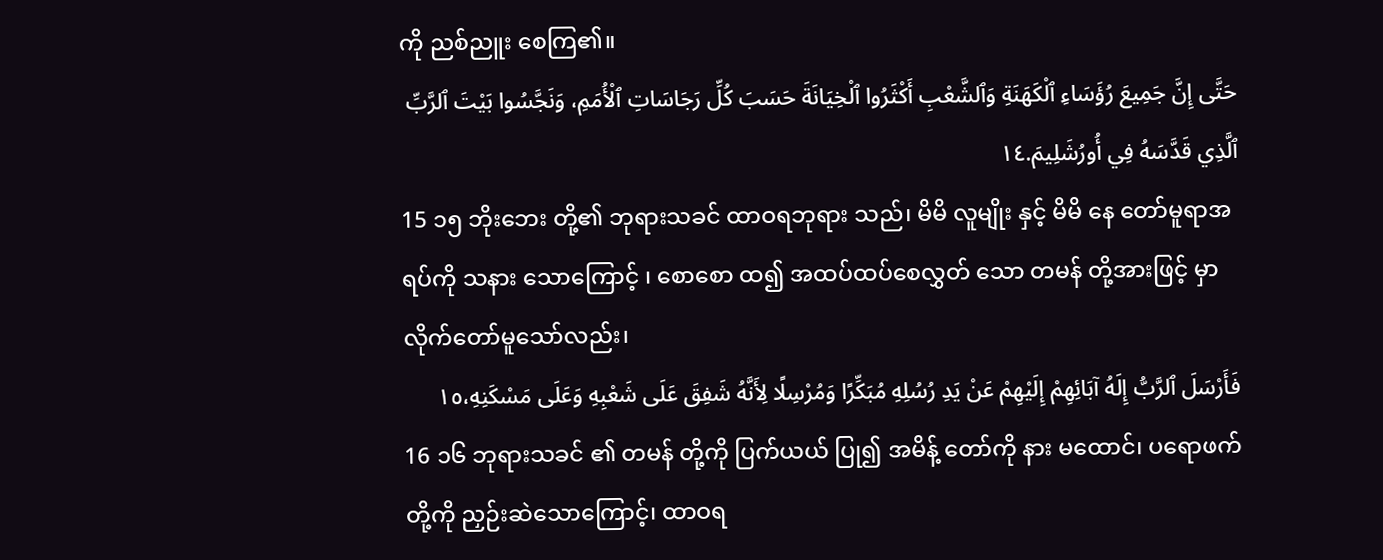ကို ညစ်ညူး စေကြ၏။
حَتَّى إِنَّ جَمِيعَ رُؤَسَاءِ ٱلْكَهَنَةِ وَٱلشَّعْبِ أَكْثَرُوا ٱلْخِيَانَةَ حَسَبَ كُلِّ رَجَاسَاتِ ٱلْأُمَمِ، وَنَجَّسُوا بَيْتَ ٱلرَّبِّ ٱلَّذِي قَدَّسَهُ فِي أُورُشَلِيمَ.١٤
15 ၁၅ ဘိုးဘေး တို့၏ ဘုရားသခင် ထာဝရဘုရား သည်၊ မိမိ လူမျိုး နှင့် မိမိ နေ တော်မူရာအရပ်ကို သနား သောကြောင့် ၊ စောစော ထ၍ အထပ်ထပ်စေလွှတ် သော တမန် တို့အားဖြင့် မှာလိုက်တော်မူသော်လည်း၊
فَأَرْسَلَ ٱلرَّبُّ إِلَهُ آبَائِهِمْ إِلَيْهِمْ عَنْ يَدِ رُسُلِهِ مُبَكِّرًا وَمُرْسِلًا لِأَنَّهُ شَفِقَ عَلَى شَعْبِهِ وَعَلَى مَسْكَنِهِ،١٥
16 ၁၆ ဘုရားသခင် ၏ တမန် တို့ကို ပြက်ယယ် ပြု၍ အမိန့် တော်ကို နား မထောင်၊ ပရောဖက် တို့ကို ညှဉ်းဆဲသောကြောင့်၊ ထာဝရ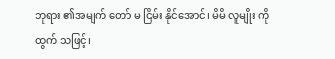ဘုရား ၏အမျက် တော် မ ငြိမ်း နိုင်အောင်၊ မိမိ လူမျိုး ကို ထွက် သဖြင့်၊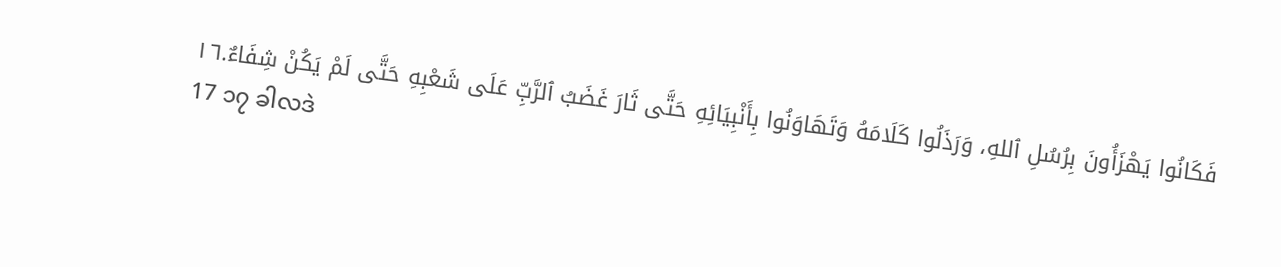فَكَانُوا يَهْزَأُونَ بِرُسُلِ ٱللهِ، وَرَذَلُوا كَلَامَهُ وَتَهَاوَنُوا بِأَنْبِيَائِهِ حَتَّى ثَارَ غَضَبُ ٱلرَّبِّ عَلَى شَعْبِهِ حَتَّى لَمْ يَكُنْ شِفَاءٌ.١٦
17 ၁၇ ခါလဒဲ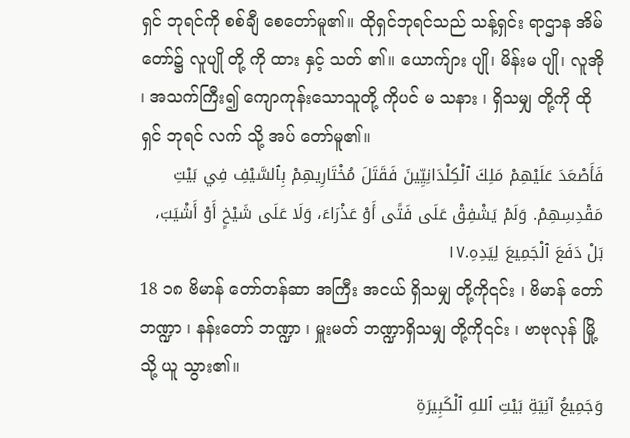ရှင် ဘုရင်ကို စစ်ချီ စေတော်မူ၏။ ထိုရှင်ဘုရင်သည် သန့်ရှင်း ရာဌာန အိမ် တော်၌ လူပျို တို့ ကို ထား နှင့် သတ် ၏။ ယောက်ျား ပျို၊ မိန်းမ ပျို၊ လူအို ၊ အသက်ကြီး၍ ကျောကုန်းသောသူတို့ ကိုပင် မ သနား ၊ ရှိသမျှ တို့ကို ထိုရှင် ဘုရင် လက် သို့ အပ် တော်မူ၏။
فَأَصْعَدَ عَلَيْهِمْ مَلِكَ ٱلْكِلْدَانِيِّينَ فَقَتَلَ مُخْتَارِيهِمْ بِٱلسَّيْفِ فِي بَيْتِ مَقْدِسِهِمْ. وَلَمْ يَشْفِقْ عَلَى فَتًى أَوْ عَذْرَاءَ، وَلَا عَلَى شَيْخٍ أَوْ أَشْيَبَ، بَلْ دَفَعَ ٱلْجَمِيعَ لِيَدِهِ.١٧
18 ၁၈ ဗိမာန် တော်တန်ဆာ အကြီး အငယ် ရှိသမျှ တို့ကို၎င်း ၊ ဗိမာန် တော်ဘဏ္ဍာ ၊ နန်းတော် ဘဏ္ဍာ ၊ မှူးမတ် ဘဏ္ဍာရှိသမျှ တို့ကို၎င်း ၊ ဗာဗုလုန် မြို့သို့ ယူ သွား၏။
وَجَمِيعُ آنِيَةِ بَيْتِ ٱللهِ ٱلْكَبِيرَةِ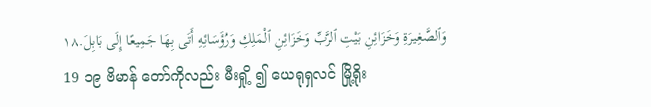وَٱلصَّغِيرَةِ وَخَزَائِنِ بَيْتِ ٱلرَّبِّ وَخَزَائِنِ ٱلْمَلِكِ وَرُؤَسَائِهِ أَتَى بِهَا جَمِيعًا إِلَى بَابِلَ.١٨
19 ၁၉ ဗိမာန် တော်ကိုလည်း မီးရှို့ ၍ ယေရုရှလင် မြို့ရိုး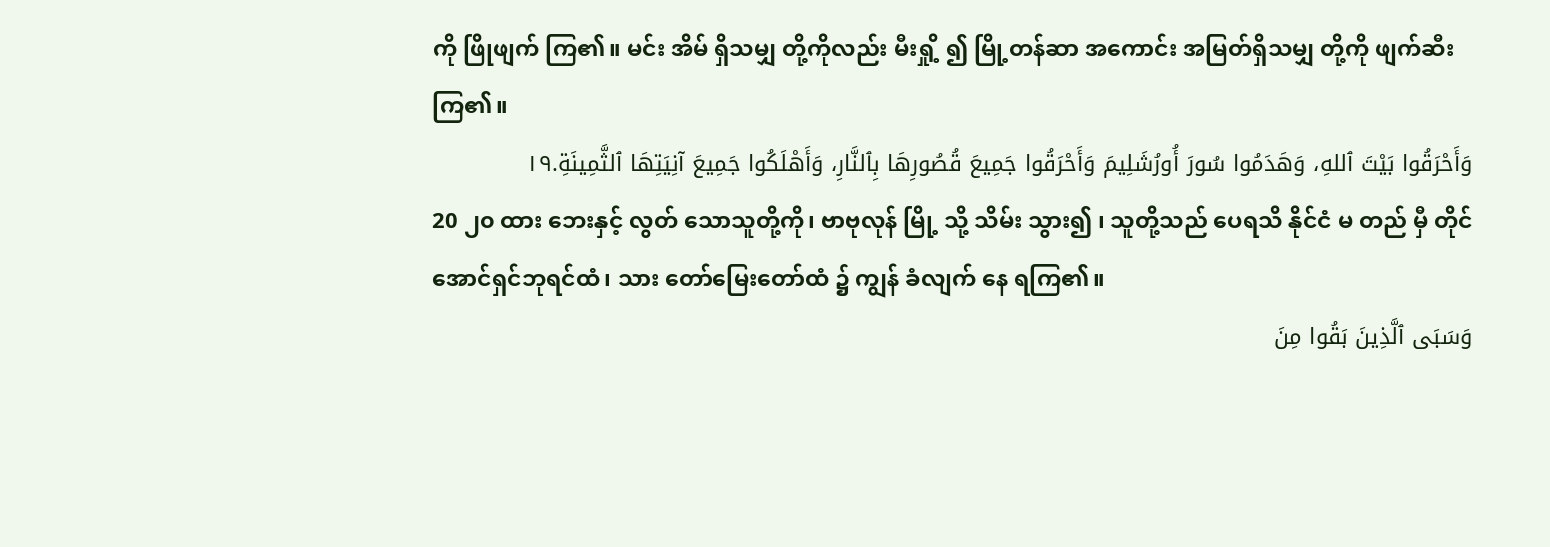ကို ဖြိုဖျက် ကြ၏။ မင်း အိမ် ရှိသမျှ တို့ကိုလည်း မီးရှို့ ၍ မြို့တန်ဆာ အကောင်း အမြတ်ရှိသမျှ တို့ကို ဖျက်ဆီး ကြ၏။
وَأَحْرَقُوا بَيْتَ ٱللهِ، وَهَدَمُوا سُورَ أُورُشَلِيمَ وَأَحْرَقُوا جَمِيعَ قُصُورِهَا بِٱلنَّارِ، وَأَهْلَكُوا جَمِيعَ آنِيَتِهَا ٱلثَّمِينَةِ.١٩
20 ၂၀ ထား ဘေးနှင့် လွတ် သောသူတို့ကို၊ ဗာဗုလုန် မြို့ သို့ သိမ်း သွား၍ ၊ သူတို့သည် ပေရသိ နိုင်ငံ မ တည် မှီ တိုင်အောင်ရှင်ဘုရင်ထံ၊ သား တော်မြေးတော်ထံ ၌ ကျွန် ခံလျက် နေ ရကြ၏။
وَسَبَى ٱلَّذِينَ بَقُوا مِنَ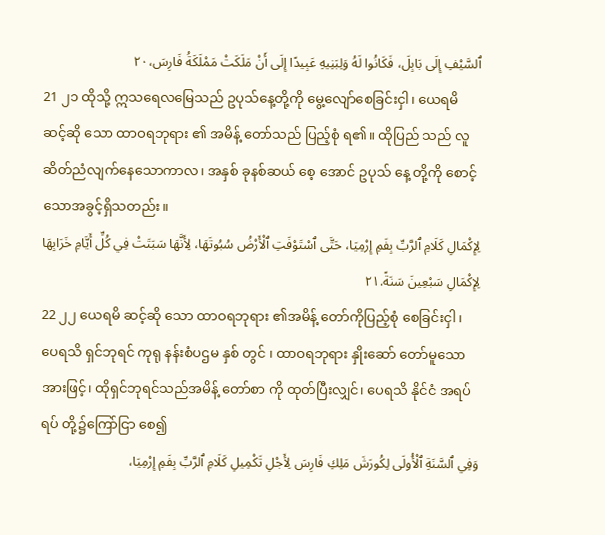ٱلسَّيْفِ إِلَى بَابِلَ، فَكَانُوا لَهُ وَلِبَنِيهِ عَبِيدًا إِلَى أَنْ مَلَكَتْ مَمْلَكَةُ فَارِسَ،٢٠
21 ၂၁ ထိုသို့ ဣသရေလမြေသည် ဥပုသ်နေ့တို့ကို မွေ့လျော်စေခြင်းငှါ၊ ယေရမိ ဆင့်ဆို သော ထာဝရဘုရား ၏ အမိန့် တော်သည် ပြည့်စုံ ရ၏။ ထိုပြည် သည် လူဆိတ်ညံလျက်နေသောကာလ၊ အနှစ် ခုနစ်ဆယ် စေ့ အောင် ဥပုသ် နေ့ တို့ကို စောင့်သောအခွင့်ရှိသတည်း။
لِإِكْمَالِ كَلَامِ ٱلرَّبِّ بِفَمِ إِرْمِيَا، حَتَّى ٱسْتَوْفَتِ ٱلْأَرْضُ سُبُوتَهَا، لِأَنَّهَا سَبَتَتْ فِي كُلِّ أَيَّامِ خَرَابِهَا لِإِكْمَالِ سَبْعِينَ سَنَةً.٢١
22 ၂၂ ယေရမိ ဆင့်ဆို သော ထာဝရဘုရား ၏အမိန့် တော်ကိုပြည့်စုံ စေခြင်းငှါ ၊ ပေရသိ ရှင်ဘုရင် ကုရု နန်းစံပဌမ နှစ် တွင် ၊ ထာဝရဘုရား နှိုးဆော် တော်မူသောအားဖြင့်၊ ထိုရှင်ဘုရင်သည်အမိန့် တော်စာ ကို ထုတ်ပြီးလျှင်၊ ပေရသိ နိုင်ငံ အရပ်ရပ် တို့၌ကြော်ငြာ စေ၍
وَفِي ٱلسَّنَةِ ٱلْأُولَى لِكُورَشَ مَلِكِ فَارِسَ لِأَجْلِ تَكْمِيلِ كَلَامِ ٱلرَّبِّ بِفَمِ إِرْمِيَا،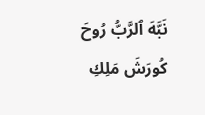نَبَّهَ ٱلرَّبُّ رُوحَ كُورَشَ مَلِكِ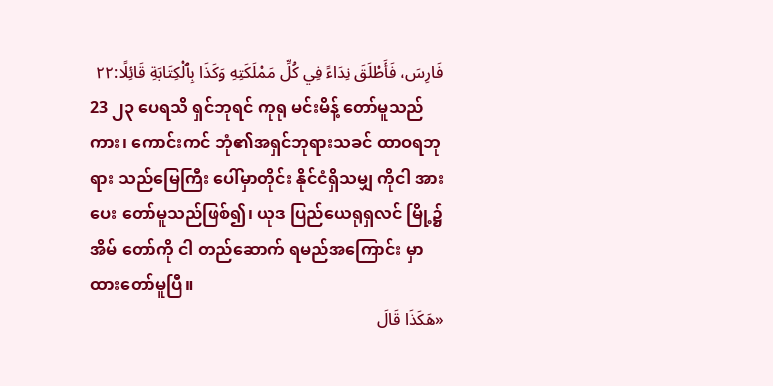فَارِسَ، فَأَطْلَقَ نِدَاءً فِي كُلِّ مَمْلَكَتِهِ وَكَذَا بِٱلْكِتَابَةِ قَائِلًا:٢٢
23 ၂၃ ပေရသိ ရှင်ဘုရင် ကုရု မင်းမိန့် တော်မူသည်ကား၊ ကောင်းကင် ဘုံ၏အရှင်ဘုရားသခင် ထာဝရဘုရား သည်မြေကြီး ပေါ်မှာတိုင်း နိုင်ငံရှိသမျှ ကိုငါ အား ပေး တော်မူသည်ဖြစ်၍၊ ယုဒ ပြည်ယေရုရှလင် မြို့၌ အိမ် တော်ကို ငါ တည်ဆောက် ရမည်အကြောင်း မှာ ထားတော်မူပြီ။
«هَكَذَا قَالَ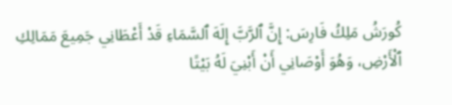كُورَشُ مَلِكُ فَارِسَ: إِنَّ ٱلرَّبَّ إِلَهَ ٱلسَّمَاءِ قَدْ أَعْطَانِي جَمِيعَ مَمَالِكِ ٱلْأَرْضِ، وَهُوَ أَوْصَانِي أَنْ أَبْنِيَ لَهُ بَيْتًا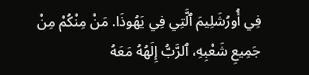فِي أُورُشَلِيمَ ٱلَّتِي فِي يَهُوذَا. مَنْ مِنْكُمْ مِنْ جَمِيعِ شَعْبِهِ، ٱلرَّبُّ إِلَهُهُ مَعَهُ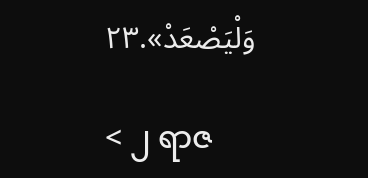وَلْيَصْعَدْ».٢٣

< ၂ ရာဇ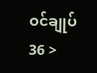ဝင်ချုပ် 36 >